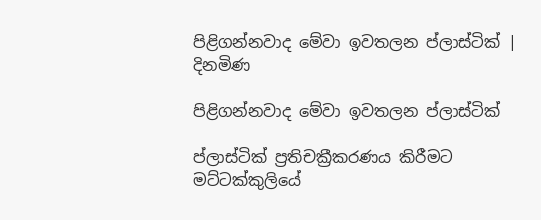පිළිගන්නවාද මේවා ඉවතලන ප්ලාස්ටික් | දිනමිණ

පිළිගන්නවාද මේවා ඉවතලන ප්ලාස්ටික්

ප්ලාස්ටික් ප්‍රතිචක්‍රීකරණය කිරීමට මට්ටක්කුලියේ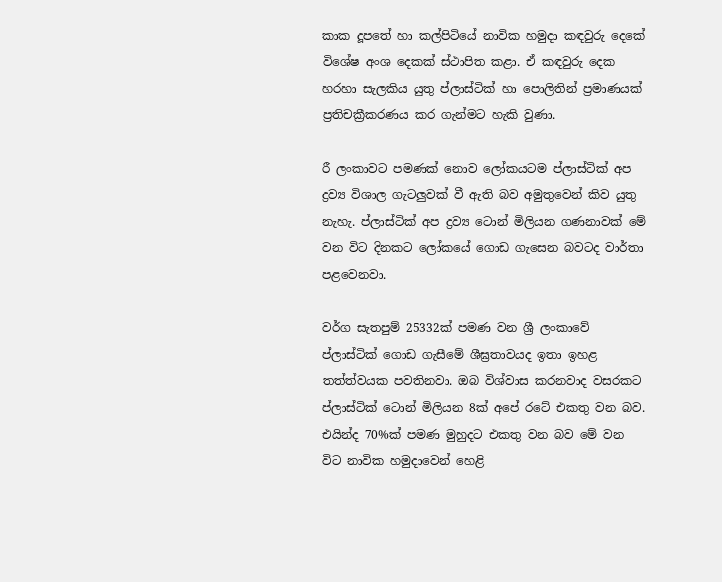කාක දූපතේ හා කල්පිටියේ නාවික හමුදා කඳවුරු දෙකේ විශේෂ අංශ දෙකක් ස්ථාපිත කළා. ඒ කඳවුරු දෙක හරහා සැලකිය යුතු ප්ලාස්ටික් හා පොලිතින් ප්‍රමාණයක් ප්‍රතිචක්‍රීකරණය කර ගැන්මට හැකි වුණා.

රී ලංකාවට පමණක් නොව ලෝකයටම ප්ලාස්ටික් අප ද්‍රව්‍ය විශාල ගැටලුවක් වී ඇති බව අමුතුවෙන් කිව යුතු නැහැ. ප්ලාස්ටික් අප ද්‍රව්‍ය ටොන් මිලියන ගණනාවක් මේ වන විට දිනකට ලෝකයේ ගොඩ ගැසෙන බවටද වාර්තා පළ‍වෙනවා.

වර්ග සැතපුම් 25332ක් පමණ වන ශ්‍රී ලංකාවේ ප්ලාස්ටික් ගොඩ ගැසීමේ ශීඝ්‍රතාවයද ඉතා ඉහළ තත්ත්වයක පවතිනවා. ඔබ විශ්වාස කරනවාද වසරකට ප්ලාස්ටික් ටොන් මිලියන 8ක් අපේ රටේ එකතු වන බව. එයින්ද 70%ක් පමණ මුහුදට එකතු වන බව මේ වන විට නාවික හමුදාවෙන් හෙළි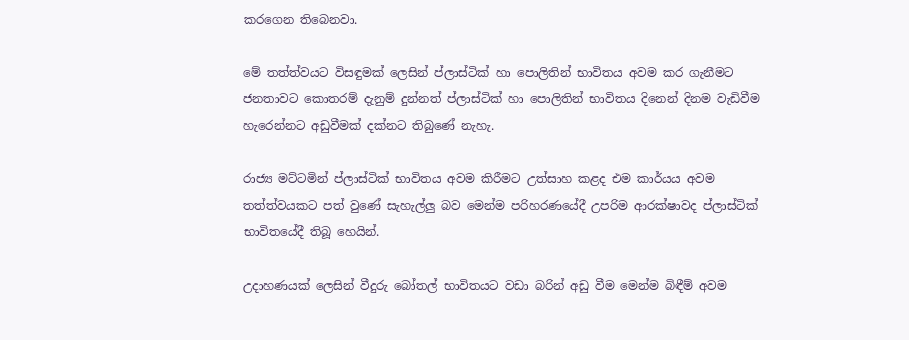කරගෙන තිබෙනවා.

මේ තත්ත්වයට විසඳුමක් ලෙසින් ප්ලාස්ටික් හා පොලිතින් භාවිතය අවම කර ගැනීමට ජනතාවට කොතරම් දැනුම් දුන්නත් ප්ලාස්ටික් හා පොලිතින් භාවිතය දිනෙන් දිනම වැඩිවීම හැරෙන්නට අඩුවීමක් දක්නට තිබුණේ නැහැ.

රාජ්‍ය මට්ටමින් ප්ලාස්ටික් භාවිතය අවම කිරීමට උත්සාහ කළද එම කාර්යය අවම තත්ත්වයකට පත් වුණේ සැහැල්ලු බව මෙන්ම පරිහරණයේදී උපරිම ආරක්ෂාවද ප්ලාස්ටික් භාවිතයේදී තිබූ හෙයින්.

උදාහණයක් ලෙසින් වීදුරු බෝතල් භාවිතයට වඩා බරින් අඩු වීම මෙන්ම බිඳීම් අවම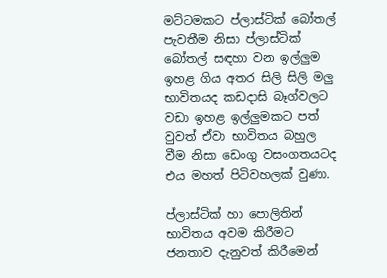මට්ටමකට ප්ලාස්ටික් බෝතල් පැවතීම නිසා ප්ලාස්ටික් බෝතල් සඳහා වන ඉල්ලුම ඉහළ ගිය අතර සිලි සිලි මලු භාවිතයද කඩදාසි බෑග්වලට වඩා ඉහළ ඉල්ලුමකට පත් වුවත් ඒවා භාවිතය බහුල වීම නිසා ඩෙංගු වසංගතයටද එය මහත් පිටිවහලක් වුණා.

ප්ලාස්ටික් හා පොලිතින් භාවිතය අවම කිරීමට ජනතාව දැනුවත් කිරීමෙන්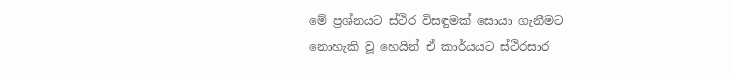මේ ප්‍රශ්නයට ස්ථිර විසඳුමක් සොයා ගැනීමට නොහැකි වූ හෙයින් ඒ කාර්යයට ස්ථිරසාර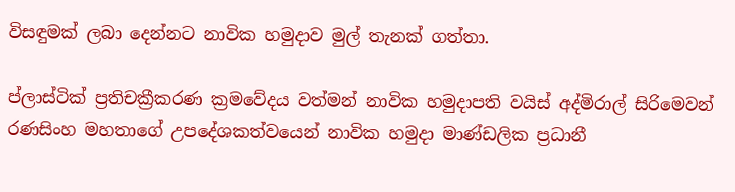විසඳුමක් ලබා දෙන්නට නාවික හමුදාව මුල් තැනක් ගත්තා.

ප්ලාස්ටික් ප්‍රතිචක්‍රීකරණ ක්‍රමවේදය වත්මන් නාවික හමුදාපති වයිස් අද්මිරාල් සිරිමෙවන් රණසිංහ මහතාගේ උපදේශකත්වයෙන් නාවික හමුදා මාණ්ඩලික ප්‍රධානී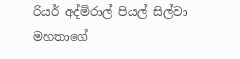රියර් අද්මිරාල් පියල් සිල්වා මහතාගේ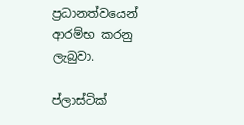ප්‍රධානත්වයෙන් ආරම්භ කරනු ලැබුවා.

ප්ලාස්ටික්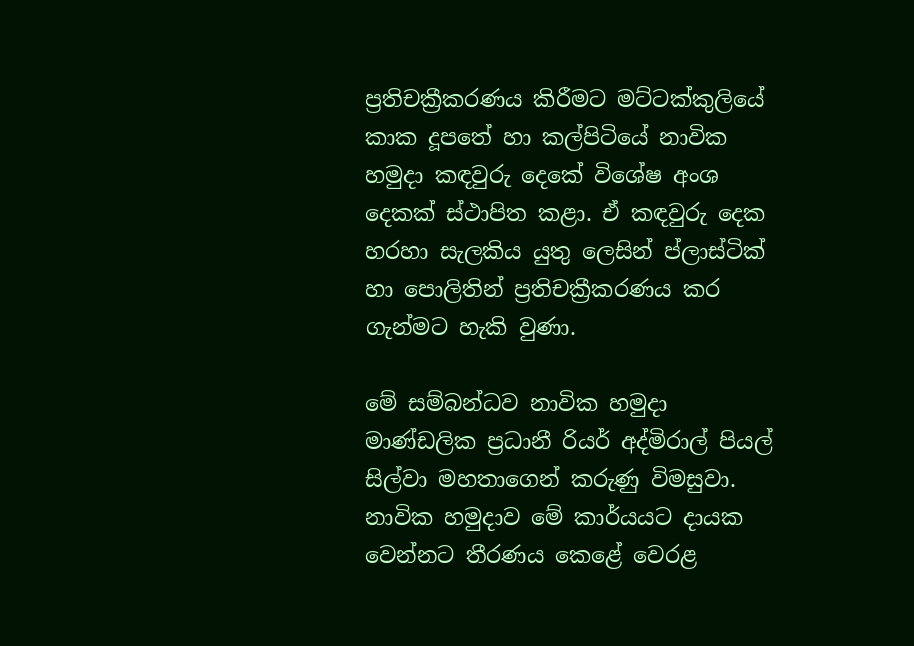ප්‍රතිචක්‍රීකරණය කිරීමට මට්ටක්කුලියේ කාක දූපතේ හා කල්පිටියේ නාවික හමුදා කඳවුරු දෙකේ විශේෂ අංශ දෙකක් ස්ථාපිත කළා. ඒ කඳවුරු දෙක හරහා සැලකිය යුතු ලෙසින් ප්ලාස්ටික් හා පොලිතින් ප්‍රතිචක්‍රීකරණය කර ගැන්මට හැකි වුණා.

මේ සම්බන්ධව නාවික හමුදා මාණ්ඩලික ප්‍රධානී රියර් අද්මිරාල් පියල් සිල්වා මහතාගෙන් කරුණු විමසුවා. නාවික හමුදාව මේ කාර්යයට දායක වෙන්නට තීරණය කෙළේ වෙරළ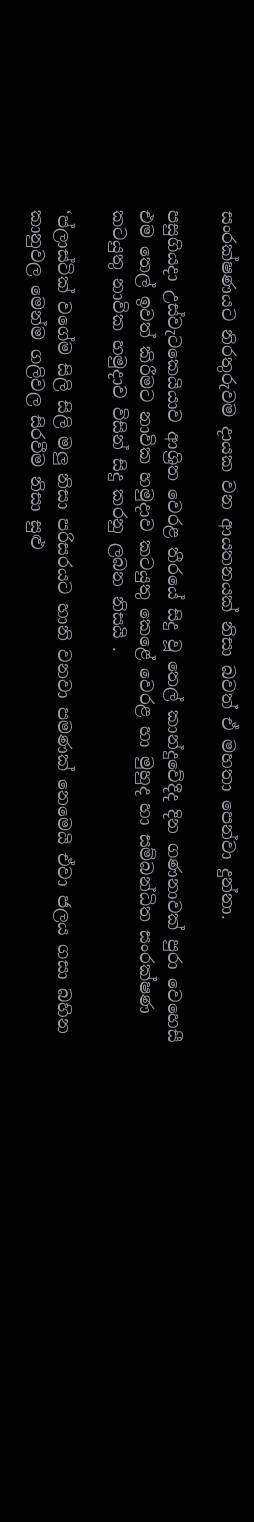සංරක්ෂණයට නිරතුරුවම දායක වන ආයතනයක් නිසා බවත් ඒ මහතා පෙන්වා දුන්නා.

පසුගියදා උස්වැටකෙයියාව ආශ්‍රිත වෙරළ තීරයේ සිදු වූ තෙල් කාන්දුවේදීද දින ගණනාවක් පුරා වෙහෙසී එම තෙල් ඉවත් කිරීමට නාවික හමුදාව කටයුතු කෙළේ වෙරළ හා මුහුද හා සම්බන්ධිත සංරක්ෂණ කටයුතු නාවික හමුදාව විසින් සිදු කරනු ලබන නිසයි .

‘ප්ලාස්ටික් වගේම සිලි සිලි මලු නිසා පරිසරයට හානි වනවා පමණක් නෙමෙයි ඒවා ජලය ගසා බහින කානුවල මෙන්ම ගලිවල සිරවීම නිසා සුළු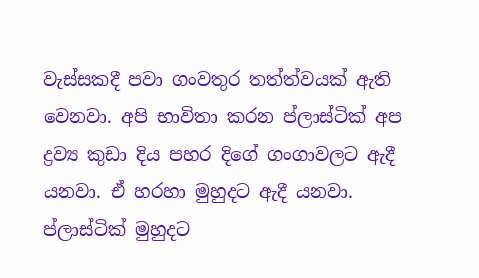වැස්සකදී පවා ගංවතුර තත්ත්වයක් ඇති වෙනවා. අපි භාවිතා කරන ප්ලාස්ටික් අප ද්‍රව්‍ය කුඩා දිය පහර දිගේ ගංගාවලට ඇදී යනවා. ඒ හරහා මුහුදට ඇදී යනවා. ප්ලාස්ටික් මුහුදට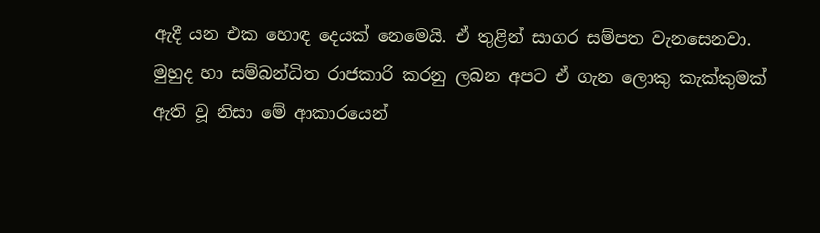ඇදී යන එක හොඳ දෙයක් නෙමෙයි. ඒ තුළින් සාගර සම්පත වැනසෙනවා. මුහුද හා සම්බන්ධිත රාජකාරි කරනු ලබන අපට ඒ ගැන ලොකු කැක්කුමක් ඇති වූ නිසා මේ ආකාරයෙන්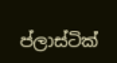ප්ලාස්ටික්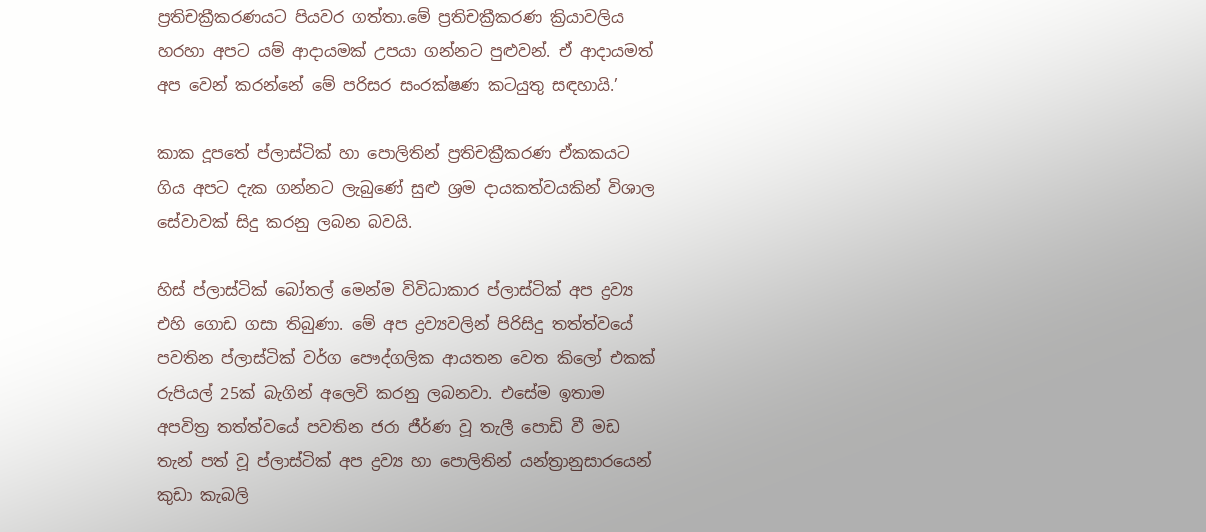ප්‍රතිචක්‍රීකරණයට පියවර ගත්තා.මේ ප්‍රතිචක්‍රීකරණ ක්‍රියාවලිය හරහා අපට යම් ආදායමක් උපයා ගන්නට පුළුවන්. ඒ ආදායමත් අප වෙන් කරන්නේ මේ පරිසර සංරක්ෂණ කටයුතු සඳහායි.’

කාක දූපතේ ප්ලාස්ටික් හා පොලිතින් ප්‍රතිචක්‍රීකරණ ඒකකයට ගිය අපට දැක ගන්නට ලැබුණේ සුළු ශ්‍රම දායකත්වයකින් විශාල සේවාවක් සිදු කරනු ලබන බවයි.

හිස් ප්ලාස්ටික් ‍බෝතල් මෙන්ම විවිධාකාර ප්ලාස්ටික් අප ද්‍රව්‍ය එහි ගොඩ ගසා තිබුණා. මේ අප ද්‍රව්‍යවලින් පිරිසිදු තත්ත්වයේ පවතින ප්ලාස්ටික් වර්ග පෞද්ගලික ආයතන වෙත කිලෝ එකක් රුපියල් 25ක් බැගින් අලෙවි කරනු ලබනවා. එසේම ඉතාම අපවිත්‍ර තත්ත්වයේ පවතින ජරා ජීර්ණ වූ තැලී පොඩි වී මඩ තැන් පත් වූ ප්ලාස්ටික් අප ද්‍රව්‍ය හා පොලිතින් යන්ත්‍රානුසාරයෙන් කුඩා කැබලි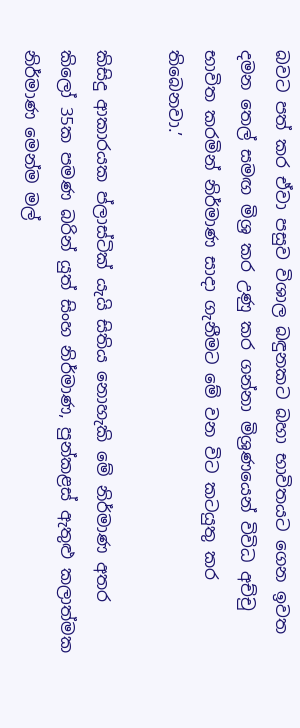බවට පත් කර ඒවා පසුව විශාල බඳුනකට බහා භාවිතයට ගෙන ඉවත දමන තෙල් සමඟ මිශ්‍ර කර උණු කර ගන්නා මිශ්‍රණයෙන් විවිධ අච්චු භාවිත කරමින් නිර්මාණ සාදා ගැනීමට මේ වන විට කටයුතු කර තිබෙනවා.’

කිසිදු ආකාරයක ප්ලාස්ටික් යැයි සිතිය නොහැකි මේ නිර්මාණ අතර කිලෝ 35ක පමණ බරින් යුත් සිංහ නිර්මාණ, පුන්කළස් ඇතුළු කලාත්මක නිර්මාණ මෙන්ම මල්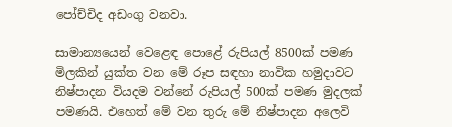පෝච්චිද අඩංගු වනවා.

සාමාන්‍යයෙන් වෙළෙඳ පොළේ රුපියල් 8500ක් පමණ මිලකින් යුක්ත වන මේ රූප සඳහා නාවික හමුදාවට නිෂ්පාදන වියදම වන්නේ රුපියල් 500ක් පමණ මුදලක් පමණයි. එහෙත් මේ වන තුරු මේ නිෂ්පාදන අලෙවි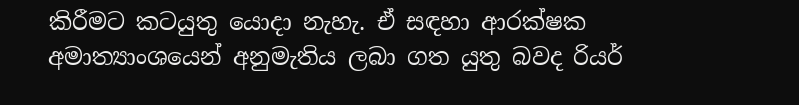කිරීමට ‍කටයුතු යොදා නැහැ. ඒ සඳහා ආරක්ෂක අමාත්‍යාංශයෙන් අනුමැතිය ලබා ගත යුතු බවද රියර්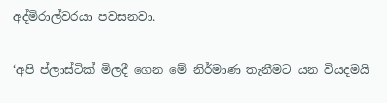අද්මිරාල්වරයා පවසනවා.

‘අපි ප්ලාස්ටික් මිලදී ගෙන මේ නිර්මාණ තැනීමට යන වියදමයි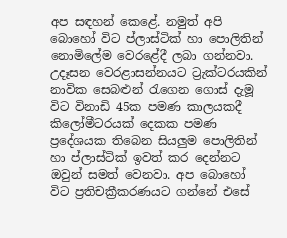අප සඳහන් කෙළේ. නමුත් අපි බොහෝ විට ප්ලාස්ටික් හා පොලිතින් නොමිලේම වෙරළේදී ලබා ගන්නවා. උදෑසන ‍වෙරළාසන්නයට ට්‍රැක්ටරයකින් නාවික සෙබළුන් රැගෙන ගොස් දැමූ විට විනාඩි 45ක පමණ කාලයකදී කිලෝමීටරයක් දෙකක පමණ ප්‍රදේශයක තිබෙන සියලුම පොලිතින් හා ප්ලාස්ටික් ඉවත් කර දෙන්නට ඔවුන් සමත් වෙනවා. අප බොහෝ විට ප්‍රතිචක්‍රීකරණයට ගන්නේ එසේ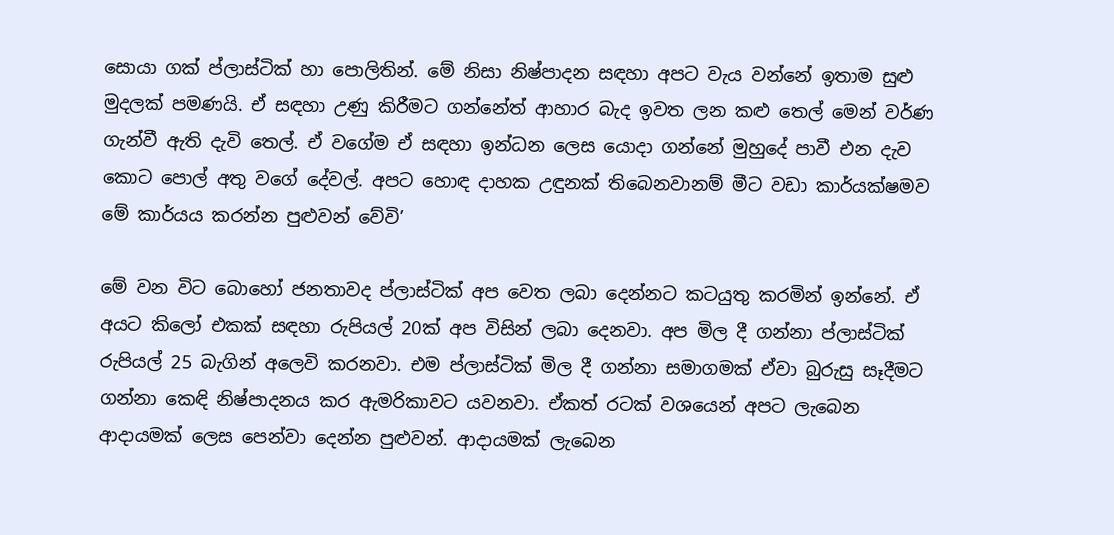සොයා ගක් ප්ලාස්ටික් හා පොලිතින්. මේ නිසා නිෂ්පාදන සඳහා අපට වැය වන්නේ ඉතාම සුළු මුදලක් පමණයි. ඒ සඳහා උණු කිරීමට ගන්නේත් ආහාර බැද ඉවත ලන කළු තෙල් මෙන් වර්ණ ගැන්වී ඇති දැවි තෙල්. ඒ වගේම ඒ සඳහා ඉන්ධන ලෙස යොදා ගන්නේ මුහුදේ පාවී එන දැව කොට පොල් අතු වගේ දේවල්. අපට හොඳ දාහක උඳුනක් තිබෙනවානම් මීට වඩා කාර්යක්ෂමව මේ කාර්යය කරන්න පුළුවන් වේවි’

මේ වන විට බොහෝ ජනතාවද ප්ලාස්ටික් අප වෙත ලබා දෙන්නට කටයුතු කරමින් ඉන්නේ. ඒ අයට කිලෝ එකක් සඳහා රුපියල් 20ක් අප විසින් ලබා දෙනවා. අප මිල දී ගන්නා ප්ලාස්ටික් රුපියල් 25 බැගින් අලෙවි කරනවා. එම ප්ලාස්ටික් මිල දී ගන්නා සමාගමක් ඒවා බුරුසු සෑදීමට ගන්නා කෙඳි නිෂ්පාදනය කර ඇමරිකාවට යවනවා. ඒකත් රටක් වශයෙන් අපට ලැබෙන ආදායමක් ලෙස පෙන්වා දෙන්න පුළුවන්. ආදායමක් ලැබෙන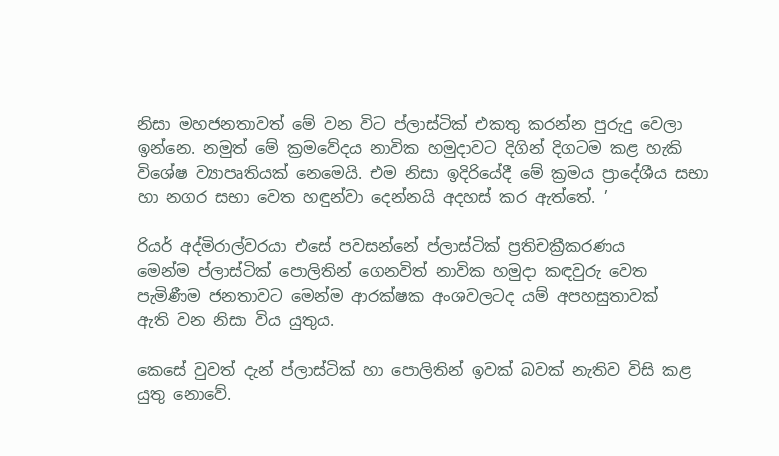නිසා මහජනතාවත් මේ වන විට ප්ලාස්ටික් එකතු කරන්න පුරුදු වෙලා ඉන්නෙ. නමුත් මේ ක්‍රමවේදය නාවික හමුදාවට දිගින් දිගටම කළ හැකි විශේෂ ව්‍යාපෘතියක් නෙමෙයි. එම නිසා ඉදිරියේදී මේ ක්‍රමය ප්‍රාදේශීය සභා හා නගර සභා වෙත හඳුන්වා දෙන්නයි අදහස් කර ඇත්තේ. ’

රියර් අද්මිරාල්වරයා එසේ පවසන්නේ ප්ලාස්ටික් ප්‍රතිචක්‍රීකරණය මෙන්ම ‍ප්ලාස්ටික් පොලිතින් ගෙනවිත් නාවික හමුදා කඳවුරු වෙත පැමිණීම ජනතාවට මෙන්ම ආරක්ෂක අංශවලටද යම් අපහසුතාවක් ඇති ‍වන නිසා විය යුතුය.

කෙසේ වුවත් දැන් ප්ලාස්ටික් හා පොලිතින් ඉවක් බවක් නැතිව විසි කළ යුතු නොවේ.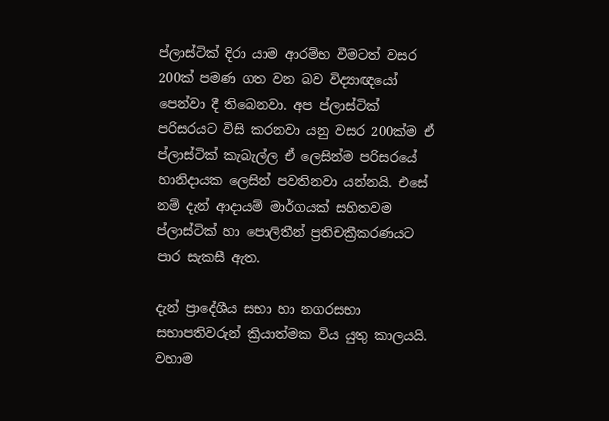ප්ලාස්ටික් දිරා යාම ආරම්භ වීමටත් වසර 200ක් පමණ ගත වන බව විද්‍යාඥයෝ පෙන්වා දී තිබෙනවා. අප ප්ලාස්ටික් පරිසරයට විසි කරනවා යනු වසර 200ක්ම ඒ ප්ලාස්ටික් කැබැල්ල ඒ ලෙසින්ම පරිසරයේ හානිදායක ලෙසින් පවතිනවා යන්නයි. එසේ නම් දැන් ආදායම් මාර්ගයක් සහිතවම ප්ලාස්ටික් හා පොලිතීන් ප්‍රතිචක්‍රීකරණයට පාර සැකසී ඇත.

දැන් ප්‍රාදේශීය සභා හා නගරසභා සභාපතිවරුන් ක්‍රියාත්මක විය යුතු කාලයයි. වහාම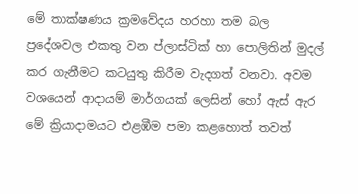මේ තාක්ෂණය ක්‍රමවේදය හරහා තම බල ප්‍රදේශවල එකතු වන ප්ලාස්ටික් හා පොලිතින් මුදල් කර ගැනීමට කටයුතු කිරීම වැදගත් වනවා. අවම වශයෙන් ආදායම් මාර්ගයක් ලෙසින් හෝ ඇස් ඇර මේ ක්‍රියාදාමයට එළඹීම පමා කළහොත් තවත්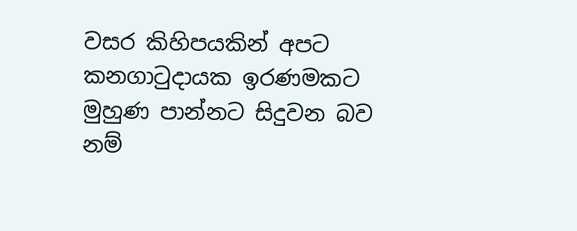වසර කිහිපයකින් අපට කනගාටුදායක ඉරණමකට මුහුණ පාන්නට සිදුවන බව නම්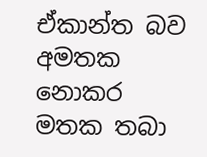ඒකාන්ත බව අමතක නොකර මතක තබා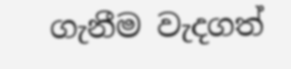ගැනීම වැදගත්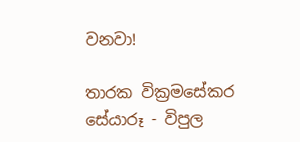වනවා!

තාරක වික්‍රමසේකර
සේයාරූ - විපුල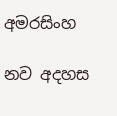අමරසිංහ

නව අදහස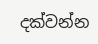දක්වන්න